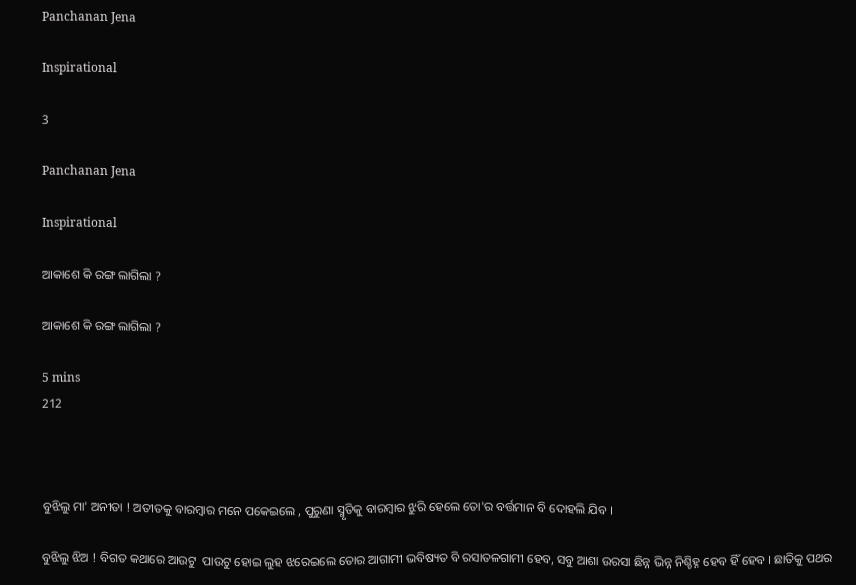Panchanan Jena

Inspirational

3

Panchanan Jena

Inspirational

ଆକାଶେ କି ରଙ୍ଗ ଲାଗିଲା ?

ଆକାଶେ କି ରଙ୍ଗ ଲାଗିଲା ?

5 mins
212



ବୁଝିଲୁ ମା' ଅନୀତା ! ଅତୀତକୁ ବାରମ୍ଵାର ମନେ ପକେଇଲେ , ପୁରୁଣା ସ୍ମୃତିକୁ ବାରମ୍ଵାର ଝୁରି ହେଲେ ତୋ'ର ବର୍ତ୍ତମାନ ବି ଦୋହଲି ଯିବ ।

ବୁଝିଲୁ ଝିଅ ! ବିଗତ କଥାରେ ଆଉଟୁ  ପାଉଟୁ ହୋଇ ଲୁହ ଝରେଇଲେ ତୋର ଆଗାମୀ ଭବିଷ୍ୟତ ବି ରସାତଳଗାମୀ ହେବ, ସବୁ ଆଶା ଉରସା ଛିନ୍ନ ଭିନ୍ନ ନିଶ୍ଚିହ୍ନ ହେବ ହିଁ ହେବ । ଛାତିକୁ ପଥର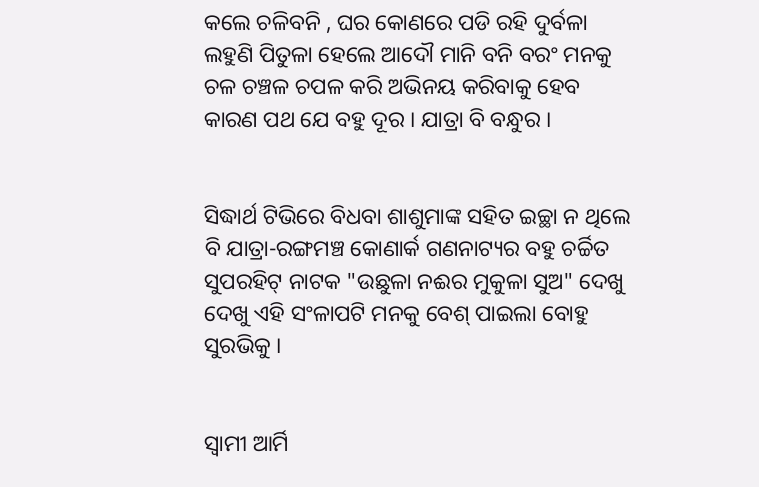କଲେ ଚଳିବନି , ଘର କୋଣରେ ପଡି ରହି ଦୁର୍ବଳା ଲହୁଣି ପିତୁଳା ହେଲେ ଆଦୌ ମାନି ବନି ବରଂ ମନକୁ ଚଳ ଚଞ୍ଚଳ ଚପଳ କରି ଅଭିନୟ କରିବାକୁ ହେବ କାରଣ ପଥ ଯେ ବହୁ ଦୂର । ଯାତ୍ରା ବି ବନ୍ଧୁର ।


ସିଦ୍ଧାର୍ଥ ଟିଭିରେ ବିଧବା ଶାଶୁମାଙ୍କ ସହିତ ଇଚ୍ଛା ନ ଥିଲେ ବି ଯାତ୍ରା-ରଙ୍ଗମଞ୍ଚ କୋଣାର୍କ ଗଣନାଟ୍ୟର ବହୁ ଚର୍ଚ୍ଚିତ ସୁପରହିଟ୍ ନାଟକ "ଉଛୁଳା ନଈର ମୁକୁଳା ସୁଅ" ଦେଖୁ ଦେଖୁ ଏହି ସଂଳାପଟି ମନକୁ ବେଶ୍ ପାଇଲା ବୋହୁ ସୁରଭିକୁ ।


ସ୍ଵାମୀ ଆର୍ମି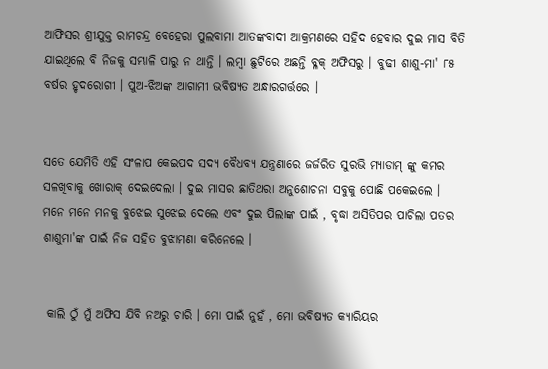ଆଫିସର ଶ୍ରୀଯୁକ୍ତ ରାମଚନ୍ଦ୍ର ବେହେରା ପୁଲବାମା ଆତଙ୍କବାଦୀ ଆକ୍ରମଣରେ ସହିଦ ହେବାର ଦୁଇ ମାସ ବିତି ଯାଇଥିଲେ ବି ନିଜକୁ ସମ୍ଭାଳି ପାରୁ ନ ଥାନ୍ତି । ଲମ୍ବା ଛୁଟିରେ ଅଛନ୍ତି ବ୍ଳକ୍ ଅଫିସରୁ । ବୁଢୀ ଶାଶୁ-ମା' ୮୫ ବର୍ଷର ହୃଦରୋଗୀ । ପୁଅ-ଝିଅଙ୍କ ଆଗାମୀ ଭବିଷ୍ୟତ ଅନ୍ଧାରଗର୍ତ୍ତରେ ।


ସତେ ଯେମିତି ଏହି ସଂଳାପ କେଇପଦ ସଦ୍ୟ ବୈଧବ୍ୟ ଯନ୍ତ୍ରଣାରେ ଜର୍ଜରିତ ସୁରଭି ମ୍ୟାଡାମ୍ ଙ୍କୁ କମର ସଳଖିବାକୁ ଖୋରାକ୍ ଦେଇଦେଲା । ଦୁଇ ମାସର ଛାତିଥରା ଅନୁଶୋଚନା ସବୁକୁ ପୋଛି ପକେଇଲେ । ମନେ ମନେ ମନକୁ ବୁଝେଇ ସୁଝେଇ ଦେଲେ ଏବଂ ଦୁଇ ପିଲାଙ୍କ ପାଇଁ , ବୃଦ୍ଧା ଅସିତିପର ପାଚିଲା ପତର ଶାଶୁମା'ଙ୍କ ପାଇଁ ନିଜ ସହିତ ବୁଝାମଣା କରିନେଲେ ।


 କାଲି ଠୁଁ ମୁଁ ଅଫିସ ଯିବି ନଅରୁ ଚାରି । ମୋ ପାଇଁ ନୁହଁ , ମୋ ଭବିଷ୍ୟତ କ୍ୟାରିୟର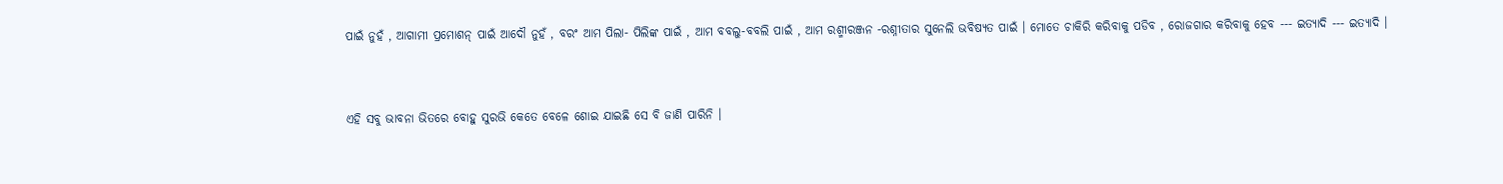ପାଇଁ ନୁହଁ , ଆଗାମୀ ପ୍ରମୋଶନ୍‌ ପାଇଁ ଆଦୌ ନୁହଁ , ବରଂ ଆମ ପିଲା- ପିଲିଙ୍କ ପାଇଁ , ଆମ ବବଲୁ-ବବଲି ପାଇଁ , ଆମ ରଶ୍ମୀରଞ୍ଜନ -ରଶ୍ନୀତାର ସୁନେଲି ଭବିଷ୍ୟତ ପାଇଁ । ମୋତେ ଚାକିରି କରିବାକୁ ପଡିବ , ରୋଜଗାର କରିବାକୁ ହେବ --- ଇତ୍ୟାଦି --- ଇତ୍ୟାଦି ।


ଏହି ସବୁ ଭାବନା ଭିତରେ ବୋହୁ ସୁରଭି କେତେ ବେଳେ ଶୋଇ ଯାଇଛି ସେ ବି ଜାଣି ପାରିନି ।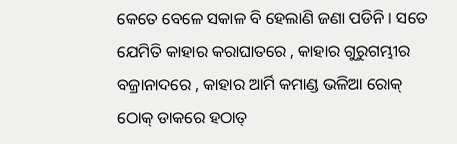କେତେ ବେଳେ ସକାଳ ବି ହେଲାଣି ଜଣା ପଡିନି । ସତେ ଯେମିତି କାହାର କରାଘାତରେ , କାହାର ଗୁରୁଗମ୍ଭୀର ବଜ୍ରାନାଦରେ , କାହାର ଆର୍ମି କମାଣ୍ଡ ଭଳିଆ ରୋକ୍ ଠୋକ୍ ଡାକରେ ହଠାତ୍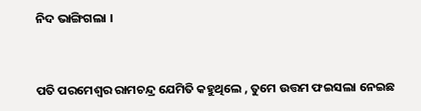ନିଦ ଭାଙ୍ଗିଗଲା ।


ପତି ପରମେଶ୍ଵର ରାମଚନ୍ଦ୍ର ଯେମିତି କହୁଥିଲେ , ତୁମେ ଉତ୍ତମ ଫଇସଲା ନେଇଛ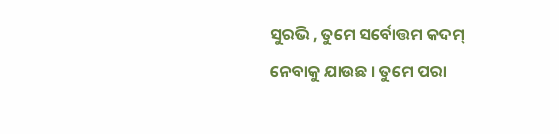ସୁରଭି , ତୁମେ ସର୍ବୋତ୍ତମ କଦମ୍ ନେବାକୁ ଯାଉଛ । ତୁମେ ପରା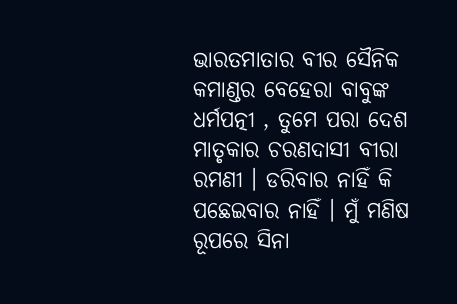ଭାରତମାତାର ବୀର ସୈନିକ କମାଣ୍ଡର ବେହେରା ବାବୁଙ୍କ ଧର୍ମପତ୍ନୀ , ତୁମେ ପରା ଦେଶ ମାତୃକାର ଚରଣଦାସୀ ବୀରା ରମଣୀ । ଡରିବାର ନାହିଁ କି ପଛେଇବାର ନାହିଁ । ମୁଁ ମଣିଷ ରୂପରେ ସିନା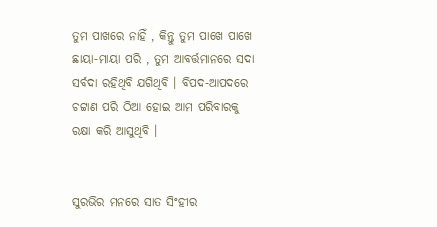ତୁମ ପାଖରେ ନାହିଁ , କିନ୍ତୁ ତୁମ ପାଖେ ପାଖେ ଛାୟା-ମାୟା ପରି , ତୁମ ଆବର୍ତ୍ତମାନରେ ସଦା ସର୍ବଦା ରହିଥିବି ଯଗିଥିବି । ବିପଦ-ଆପଦରେ ଚଟ୍ଟାଣ ପରି ଠିଆ ହୋଇ ଆମ ପରିବାରକୁ ରକ୍ଷା କରି ଆସୁଥିବି ।


ସୁରଭିର ମନରେ ସାତ ସିଂହୀର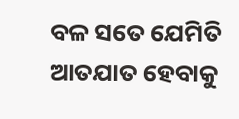ବଳ ସତେ ଯେମିତି ଆତଯାତ ହେବାକୁ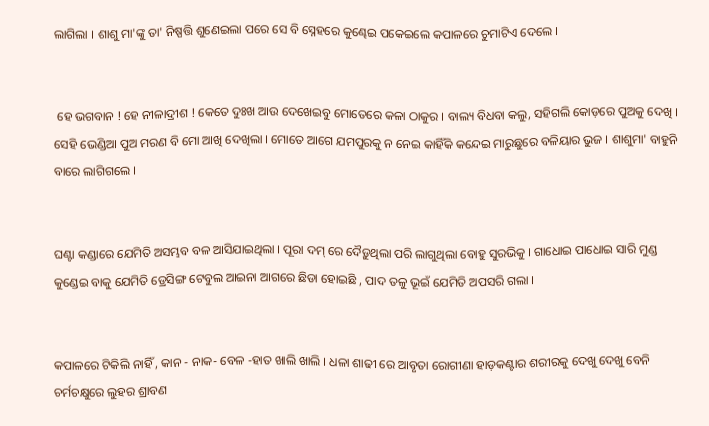ଲାଗିଲା । ଶାଶୁ ମା'ଙ୍କୁ ତା' ନିଷ୍ପତ୍ତି ଶୁଣେଇଲା ପରେ ସେ ବି ସ୍ନେହରେ କୁଣ୍ଢେଇ ପକେଇଲେ କପାଳରେ ଚୁମାଟିଏ ଦେଲେ ।


 ହେ ଭଗବାନ ! ହେ ନୀଳାଦ୍ରୀଶ ! କେତେ ଦୁଃଖ ଆଉ ଦେଖେଇବୁ ମୋତେରେ କଳା ଠାକୁର । ବାଲ୍ୟ ବିଧବା କଲୁ, ସହିଗଲି କୋଡ଼ରେ ପୁଅକୁ ଦେଖି । ସେହି ଭେଣ୍ଡିଆ ପୁଅ ମରଣ ବି ମୋ ଆଖି ଦେଖିଲା । ମୋତେ ଆଗେ ଯମପୁରକୁ ନ ନେଇ କାହିଁକି କନ୍ଦେଇ ମାରୁଛୁରେ ବଳିୟାର ଭୁଜ । ଶାଶୁମା' ବାହୁନି ବାରେ ଲାଗିଗଲେ ।


ଘଣ୍ଟା କଣ୍ଡାରେ ଯେମିତି ଅସମ୍ଭବ ବଳ ଆସିଯାଇଥିଲା । ପୂରା ଦମ୍ ରେ ଦୈଡ଼ୁଥିଲା ପରି ଲାଗୁଥିଲା ବୋହୁ ସୁରଭିକୁ । ଗାଧୋଇ ପାଧୋଇ ସାରି ମୁଣ୍ଡ କୁଣ୍ଡେଇ ବାକୁ ଯେମିତି ଡ୍ରେସିଙ୍ଗ ଟେବୁଲ ଆଇନା ଆଗରେ ଛିଡା ହୋଇଛି , ପାଦ ତଳୁ ଭୂଇଁ ଯେମିତି ଅପସରି ଗଲା ।


କପାଳରେ ଟିକିଲି ନାହିଁ , କାନ - ନାକ- ବେଳ -ହାତ ଖାଲି ଖାଲି । ଧଳା ଶାଢୀ ରେ ଆବୃତା ରୋଗୀଣା ହାଡ଼କଣ୍ଟାର ଶରୀରକୁ ଦେଖୁ ଦେଖୁ ବେନି ଚର୍ମଚକ୍ଷୁରେ ଲୁହର ଶ୍ରାବଣ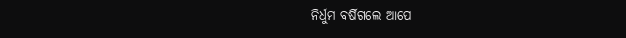ନିର୍ଧୁମ ବର୍ଷିଗଲେ ଆପେ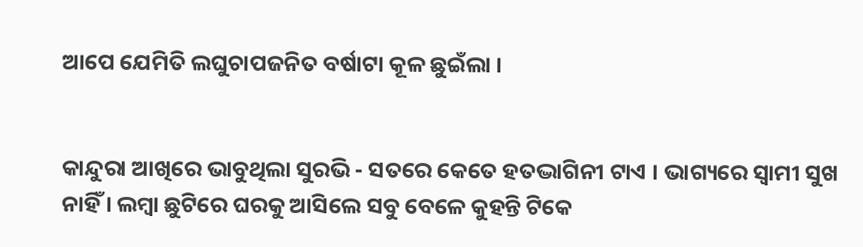ଆପେ ଯେମିତି ଲଘୁଚାପଜନିତ ବର୍ଷାଟା କୂଳ ଛୁଇଁଲା ।


କାନ୍ଦୁରା ଆଖିରେ ଭାବୁଥିଲା ସୁରଭି - ସତରେ କେତେ ହତଦ୍ଭାଗିନୀ ଟାଏ । ଭାଗ୍ୟରେ ସ୍ୱାମୀ ସୁଖ ନାହିଁ । ଲମ୍ବା ଛୁଟିରେ ଘରକୁ ଆସିଲେ ସବୁ ବେଳେ କୁହନ୍ତି ଟିକେ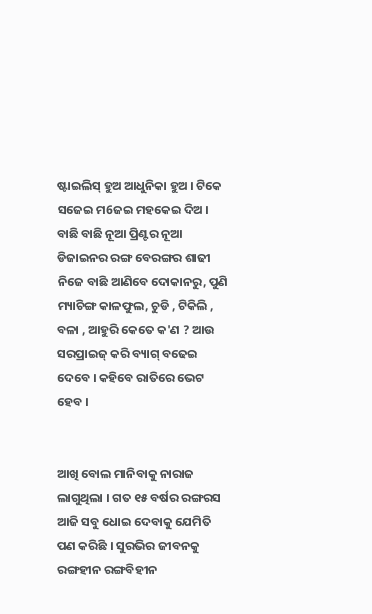ଷ୍ଟାଇଲିସ୍ ହୁଅ ଆଧୁନିକା ହୁଅ । ଟିକେ ସଜେଇ ମ6ଜଇ ମହକେଇ ଦିଅ । ବାଛି ବାଛି ନୂଆ ପ୍ରିଣ୍ଟର ନୂଆ ଡିଜାଇନର ରଙ୍ଗ ବେରଙ୍ଗର ଶାଢୀ ନିଜେ ବାଛି ଆଣିବେ ଦୋକାନରୁ, ପୁଣି ମ୍ୟାଚିଙ୍ଗ କାଳଫୁଲ, ଚୁଡି , ଟିକିଲି , ବଳା , ଆହୁରି କେତେ କ'ଣ ? ଆଉ ସରପ୍ରାଇଜ୍‌ କରି ବ୍ୟାଗ୍ ବଢେଇ ଦେବେ । କହିବେ ରାତିରେ ଭେଟ ହେବ ।


ଆଖି ବୋଲ ମାନିବାକୁ ନାରାଜ ଲାଗୁଥିଲା । ଗତ ୧୫ ବର୍ଷର ରଙ୍ଗରସ ଆଜି ସବୁ ଧୋଇ ଦେବାକୁ ଯେମିତି ପଣ କରିଛି । ସୁରଭିର ଜୀବନକୁ ରଙ୍ଗହୀନ ରଙ୍ଗବିହୀନ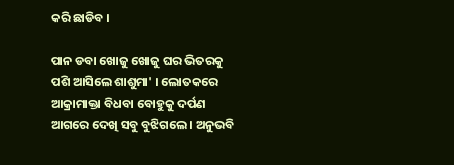କରି ଛାଡିବ ।

ପାନ ଡବା ଖୋଜୁ ଖୋଜୁ ଘର ଭିତରକୁ ପଶି ଆସିଲେ ଶାଶୁମା' । ଲୋତକରେ ଆକ୍ରାମାକ୍ତା ବିଧବା ବୋହୁକୁ ଦର୍ପଣ ଆଗରେ ଦେଖି ସବୁ ବୁଝିଗଲେ । ଅନୁଭବି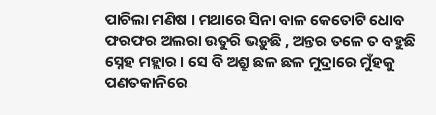ପାଚିଲା ମଣିଷ । ମଥାରେ ସିନା ବାଳ କେତୋଟି ଧୋବ ଫରଫର ଅଲରା ଉତୁରି ଭଡ଼ୁଛି , ଅନ୍ତର ତଳେ ତ ବହୁଛି ସ୍ନେହ ମହ୍ଲାର । ସେ ବି ଅଶ୍ରୁ ଛଳ ଛଳ ମୁଦ୍ରାରେ ମୁଁହକୁ ପଣତକାନିରେ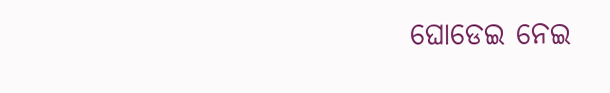ଘୋଡେଇ ନେଇ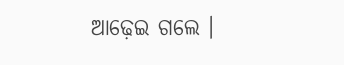ଆଢ଼େଇ ଗଲେ ।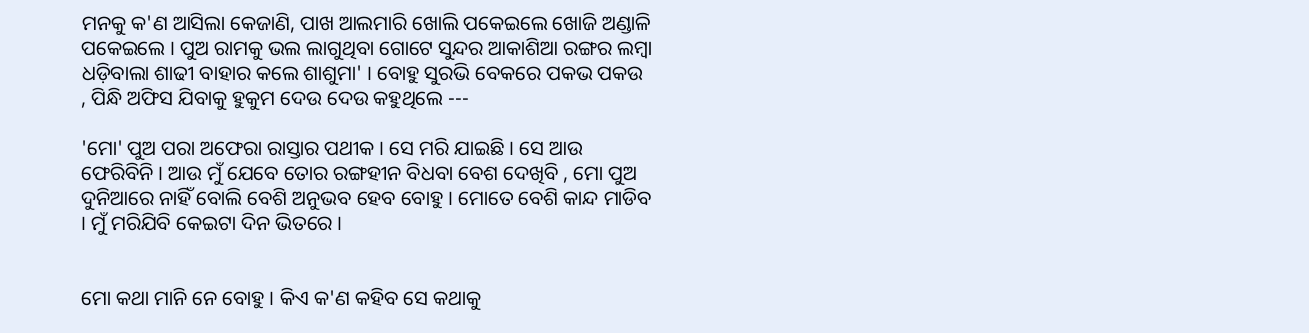ମନକୁ କ'ଣ ଆସିଲା କେଜାଣି, ପାଖ ଆଲମାରି ଖୋଲି ପକେଇଲେ ଖୋଜି ଅଣ୍ଡାଳି ପକେଇଲେ । ପୁଅ ରାମକୁ ଭଲ ଲାଗୁଥିବା ଗୋଟେ ସୁନ୍ଦର ଆକାଶିଆ ରଙ୍ଗର ଲମ୍ବା ଧଡ଼ିବାଲା ଶାଢୀ ବାହାର କଲେ ଶାଶୁମା' । ବୋହୁ ସୁରଭି ବେକରେ ପକଭ ପକଉ , ପିନ୍ଧି ଅଫିସ ଯିବାକୁ ହୁକୁମ ଦେଉ ଦେଉ କହୁଥିଲେ ---

'ମୋ' ପୁଅ ପରା ଅଫେରା ରାସ୍ତାର ପଥୀକ । ସେ ମରି ଯାଇଛି । ସେ ଆଉ ଫେରିବିନି । ଆଉ ମୁଁ ଯେବେ ତୋର ରଙ୍ଗହୀନ ବିଧବା ବେଶ ଦେଖିବି , ମୋ ପୁଅ ଦୁନିଆରେ ନାହିଁ ବୋଲି ବେଶି ଅନୁଭବ ହେବ ବୋହୁ । ମୋତେ ବେଶି କାନ୍ଦ ମାଡିବ । ମୁଁ ମରିଯିବି କେଇଟା ଦିନ ଭିତରେ ।


ମୋ କଥା ମାନି ନେ ବୋହୁ । କିଏ କ'ଣ କହିବ ସେ କଥାକୁ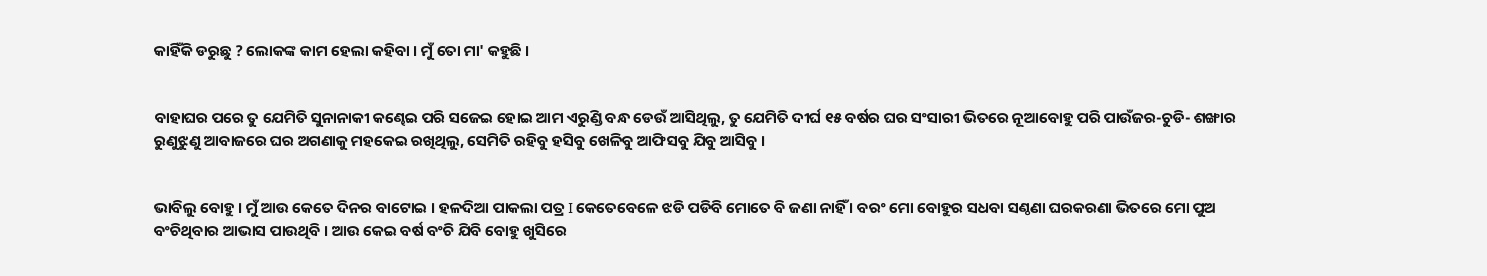କାହିଁକି ଡରୁଛୁ ? ଲୋକଙ୍କ କାମ ହେଲା କହିବା । ମୁଁ ତୋ ମା' କହୁଛି ।


ବାହାଘର ପରେ ତୁ ଯେମିତି ସୁନାନାକୀ କଣ୍ଢେଇ ପରି ସଜେଇ ହୋଇ ଆମ ଏରୁଣ୍ଡି ବନ୍ଧ ଡେଉଁ ଆସିଥିଲୁ, ତୁ ଯେମିତି ଦୀର୍ଘ ୧୫ ବର୍ଷର ଘର ସଂସାରୀ ଭିତରେ ନୂଆବୋହୁ ପରି ପାଉଁଜର-ଚୁଡି- ଶଙ୍ଖାର ରୁଣୁଝୁଣୁ ଆବାଜରେ ଘର ଅଗଣାକୁ ମହକେଇ ରଖିଥିଲୁ, ସେମିତି ରହିବୁ ହସିବୁ ଖେଳିବୁ ଆଫିସବୁ ଯିବୁ ଆସିବୁ ।


ଭାବିଲୁ ବୋହୁ । ମୁଁ ଆଉ କେତେ ଦିନର ବାଟୋଇ । ହଳଦିଆ ପାକଲା ପତ୍ର I କେତେବେଳେ ଝଡି ପଡିବି ମୋତେ ବି ଜଣା ନାହିଁ । ବରଂ ମୋ ବୋହୁର ସଧବା ସଣ୍ଠଣା ଘରକରଣା ଭିତରେ ମୋ ପୁଅ ବଂଚିଥିବାର ଆଭାସ ପାଉଥିବି । ଆଉ କେଇ ବର୍ଷ ବଂଚି ଯିବି ବୋହୁ ଖୁସିରେ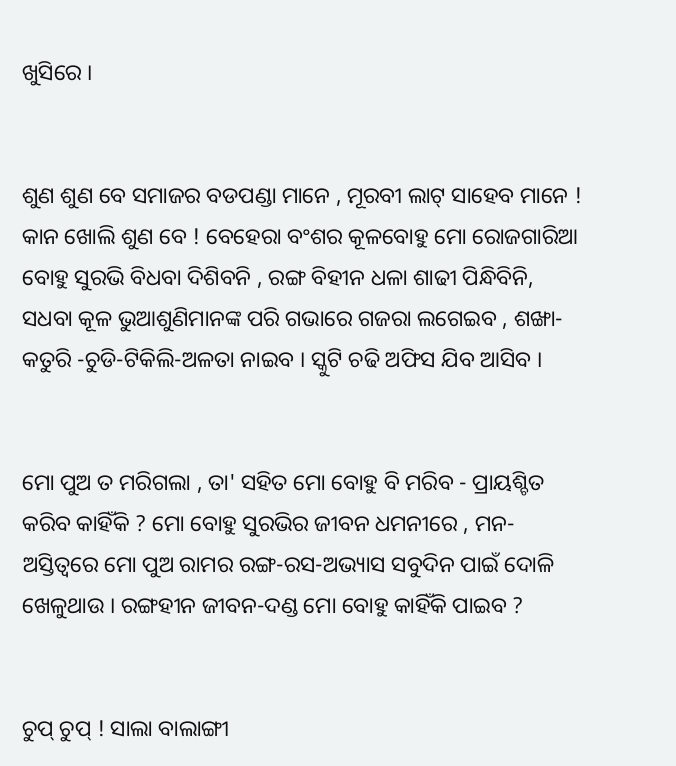ଖୁସିରେ ।


ଶୁଣ ଶୁଣ ବେ ସମାଜର ବଡପଣ୍ଡା ମାନେ , ମୂରବୀ ଲାଟ୍ ସାହେବ ମାନେ ! କାନ ଖୋଲି ଶୁଣ ବେ ! ବେହେରା ବଂଶର କୂଳବୋହୁ ମୋ ରୋଜଗାରିଆ ବୋହୁ ସୁରଭି ବିଧବା ଦିଶିବନି , ରଙ୍ଗ ବିହୀନ ଧଳା ଶାଢୀ ପିନ୍ଧିବିନି, ସଧବା କୂଳ ଭୁଆଶୁଣିମାନଙ୍କ ପରି ଗଭାରେ ଗଜରା ଲଗେଇବ , ଶଙ୍ଖା-କତୁରି -ଚୁଡି-ଟିକିଲି-ଅଳତା ନାଇବ । ସ୍କୁଟି ଚଢି ଅଫିସ ଯିବ ଆସିବ ।


ମୋ ପୁଅ ତ ମରିଗଲା , ତା' ସହିତ ମୋ ବୋହୁ ବି ମରିବ - ପ୍ରାୟଶ୍ଚିତ କରିବ କାହିଁକି ? ମୋ ବୋହୁ ସୁରଭିର ଜୀବନ ଧମନୀରେ , ମନ-ଅସ୍ତିତ୍ୱରେ ମୋ ପୁଅ ରାମର ରଙ୍ଗ-ରସ-ଅଭ୍ୟାସ ସବୁଦିନ ପାଇଁ ଦୋଳି ଖେଳୁଥାଉ । ରଙ୍ଗହୀନ ଜୀବନ-ଦଣ୍ଡ ମୋ ବୋହୁ କାହିଁକି ପାଇବ ?


ଚୁପ୍ ଚୁପ୍ ! ସାଲା ବାଲାଙ୍ଗୀ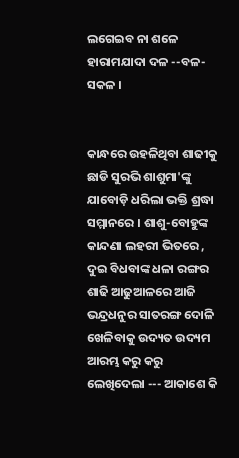ଲଗେଇବ ନା ଶଳେ ହାରାମଯାଦା ଦଳ --ବଳ- ସକଳ ।


କାନ୍ଧରେ ଉହଳିଥିବା ଶାଢୀକୁ ଛାଡି ସୁରଭି ଶାଶୁମା'ଙ୍କୁ ଯାବୋଡ଼ି ଧରିଲା ଭକ୍ତି ଶ୍ରଦ୍ଧା ସମ୍ମାନରେ । ଶାଶୁ-ବୋହୁଙ୍କ କାନ୍ଦଣା ଲହରୀ ଭିତରେ , ଦୁଇ ବିଧବାଙ୍କ ଧଳା ରଙ୍ଗର ଶାଢି ଆଢୁଆଳରେ ଆଜି ଭନ୍ଦ୍ରଧନୁର ସାତରଙ୍ଗ ଦୋଳି ଖେଳିବାକୁ ଉଦ୍ୟତ ଉଦ୍ୟମ ଆରମ୍ଭ କରୁ କରୁ ଲେଖିଦେଲା --- ଆକାଶେ କି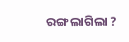ରଙ୍ଗ ଲାଗିଲା ?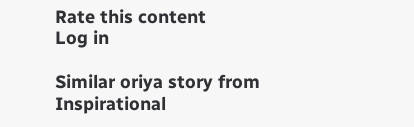Rate this content
Log in

Similar oriya story from Inspirational